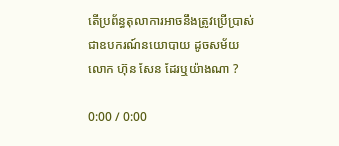តើប្រព័ន្ធតុលាការអាចនឹងត្រូវប្រើប្រាស់ជាឧបករណ៍នយោបាយ ដូចសម័យលោក ហ៊ុន សែន ដែរឬយ៉ាងណា ?

0:00 / 0:00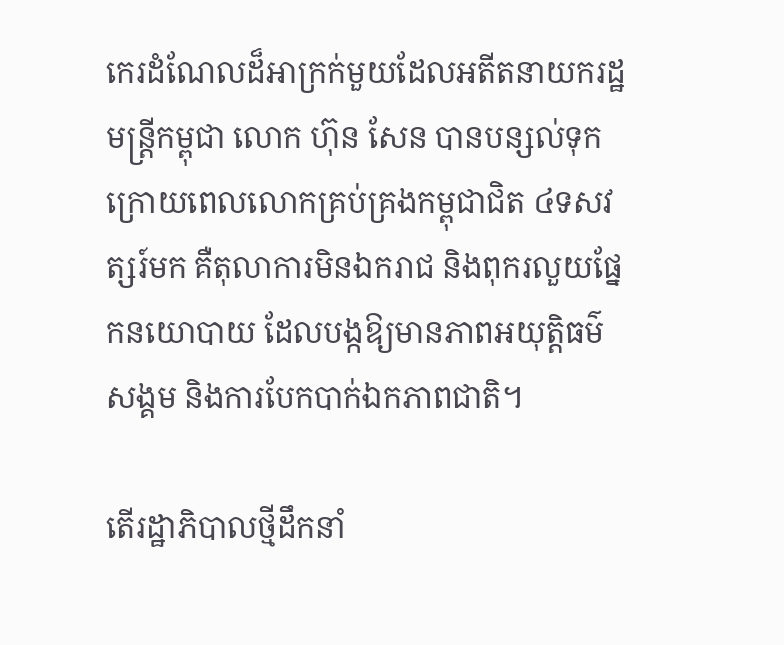កេរដំណែលដ៏អាក្រក់មួយដែលអតីតនាយករដ្ឋមន្ត្រីកម្ពុជា លោក ហ៊ុន សែន បានបន្សល់ទុក ក្រោយពេលលោកគ្រប់គ្រងកម្ពុជាជិត ៤ទសវត្សរ៍មក គឺតុលាការមិនឯករាជ និងពុករលួយផ្នែកនយោបាយ ដែលបង្កឱ្យមានភាពអយុត្តិធម៌សង្គម និងការបែកបាក់ឯកភាពជាតិ។

តើរដ្ឋាភិបាលថ្មីដឹកនាំ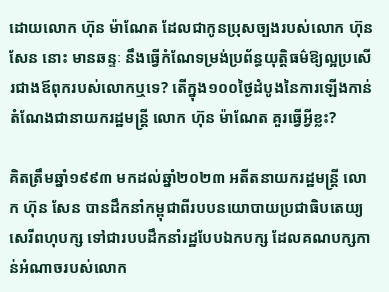ដោយលោក ហ៊ុន ម៉ាណែត ដែលជាកូនប្រុសច្បងរបស់លោក ហ៊ុន សែន នោះ មានឆន្ទៈ នឹងធ្វើកំណែទម្រង់ប្រព័ន្ធយុត្តិធម៌ឱ្យល្អប្រសើរជាងឪពុករបស់លោកឬទេ? តើក្នុង១០០ថ្ងៃដំបូងនៃការឡើងកាន់តំណែងជានាយករដ្ឋមន្ត្រី លោក ហ៊ុន ម៉ាណែត គួរធ្វើអ្វីខ្លះ?

គិតត្រឹមឆ្នាំ១៩៩៣ មកដល់ឆ្នាំ២០២៣ អតីតនាយករដ្ឋមន្ត្រី លោក ហ៊ុន សែន បានដឹកនាំកម្ពុជាពីរបបនយោបាយប្រជាធិបតេយ្យសេរីពហុបក្ស ទៅជារបបដឹកនាំរដ្ឋបែបឯកបក្ស ដែលគណបក្សកាន់អំណាចរបស់លោក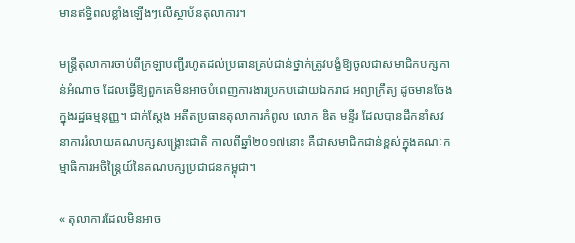មានឥទ្ធិពលខ្លាំងឡើងៗលើស្ថាប័នតុលាការ។

មន្ត្រីតុលាការចាប់ពីក្រឡាបញ្ជីរហូតដល់ប្រធានគ្រប់ជាន់ថ្នាក់ត្រូវបង្ខំឱ្យចូលជាសមាជិកបក្សកាន់អំណាច ដែលធ្វើឱ្យពួកគេមិនអាចបំពេញការងារប្រកបដោយឯករាជ អព្យាក្រឹត្យ ដូចមានចែងក្នុងរដ្ឋធម្មនុញ្ញ។ ជាក់ស្ដែង អតីតប្រធានតុលាការកំពូល លោក ឌិត មន្ទីរ ដែលបានដឹកនាំសវនាការរំលាយគណបក្សសង្គ្រោះជាតិ កាលពីឆ្នាំ២០១៧នោះ គឺជាសមាជិកជាន់ខ្ពស់ក្នុងគណៈកម្មាធិការអចិន្ត្រៃយ៍នៃគណបក្សប្រជាជនកម្ពុជា។

« តុលាការដែលមិនអាច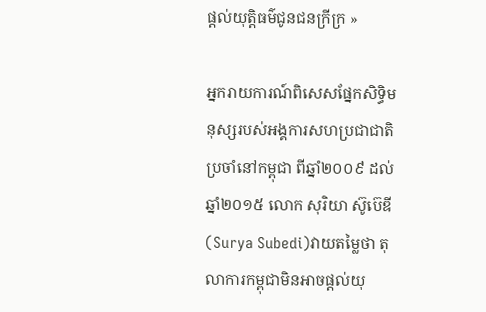ផ្ដល់យុត្តិធម៌ជូនជនក្រីក្រ »

អ្នករាយការណ៍ពិសេសផ្នែកសិទ្ធិមនុស្សរបស់អង្គការសហប្រជាជាតិ ប្រចាំនៅកម្ពុជា ពីឆ្នាំ២០០៩ ដល់ឆ្នាំ២០១៥ លោក សុរិយា ស៊ូប៊េឌី (Surya Subedi)វាយតម្លៃថា តុលាការកម្ពុជាមិនអាចផ្ដល់យុ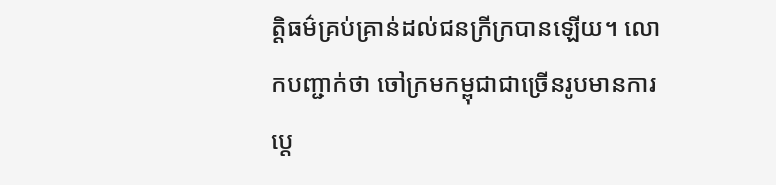ត្តិធម៌គ្រប់គ្រាន់ដល់ជនក្រីក្របានឡើយ។ លោកបញ្ជាក់ថា ចៅក្រមកម្ពុជាជាច្រើនរូបមានការប្ដេ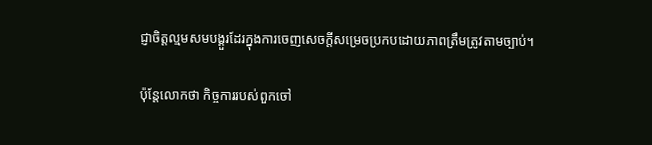ជ្ញាចិត្តល្មមសមបង្គួរដែរក្នុងការចេញសេចក្ដីសម្រេចប្រកបដោយភាពត្រឹមត្រូវតាមច្បាប់។

ប៉ុន្តែលោកថា កិច្ចការរបស់ពួកចៅ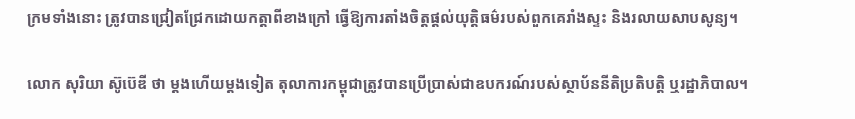ក្រមទាំងនោះ ត្រូវបានជ្រៀតជ្រែកដោយកត្តាពីខាងក្រៅ ធ្វើឱ្យការតាំងចិត្តផ្ដល់យុត្តិធម៌របស់ពួកគេរាំងស្ទះ និងរលាយសាបសូន្យ។

លោក សុរិយា ស៊ូប៊េឌី ថា ម្ដងហើយម្ដងទៀត តុលាការកម្ពុជាត្រូវបានប្រើប្រាស់ជាឧបករណ៍របស់ស្ថាប័ននីតិប្រតិបត្តិ ឬរដ្ឋាភិបាល។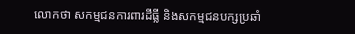លោកថា សកម្មជនការពារដីធ្លី និងសកម្មជនបក្សប្រឆាំ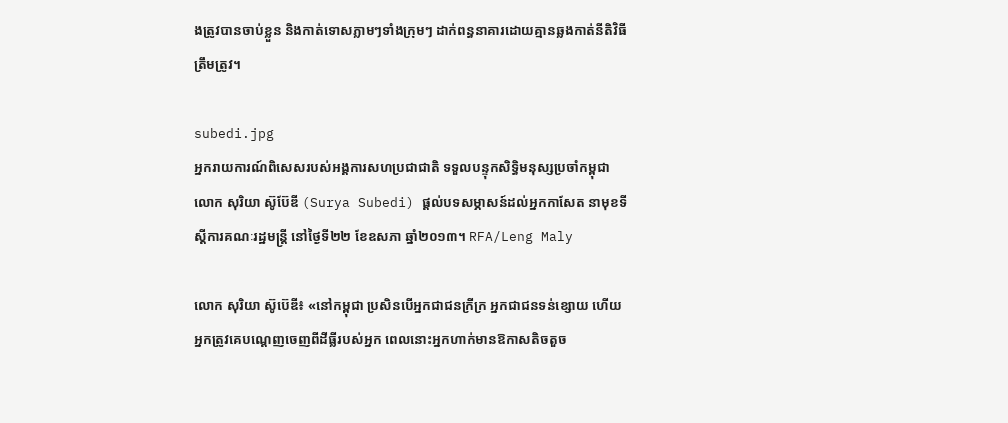ងត្រូវបានចាប់ខ្លួន និងកាត់ទោសភ្លាមៗទាំងក្រុមៗ ដាក់ពន្ធនាគារដោយគ្មានឆ្លងកាត់នីតិវិធីត្រឹមត្រូវ។

subedi.jpg
អ្នករាយការណ៍ពិសេសរបស់អង្គការសហប្រជាជាតិ ទទួលបន្ទុកសិទ្ធិមនុស្សប្រចាំកម្ពុជា លោក សុរិយា ស៊ូប៊ែឌី (Surya Subedi) ផ្ដល់បទសម្ភាសន៍ដល់អ្នកកាសែត នាមុខទីស្ដីការគណៈរដ្ឋមន្ត្រី នៅថ្ងៃទី២២ ខែឧសភា ឆ្នាំ២០១៣។ RFA/Leng Maly

លោក សុរិយា ស៊ូប៊េឌី៖ «នៅកម្ពុជា ប្រសិនបើអ្នកជាជនក្រីក្រ អ្នកជាជនទន់ខ្សោយ ហើយអ្នកត្រូវគេបណ្ដេញចេញពីដីធ្លីរបស់អ្នក ពេលនោះអ្នកហាក់មានឱកាសតិចតួច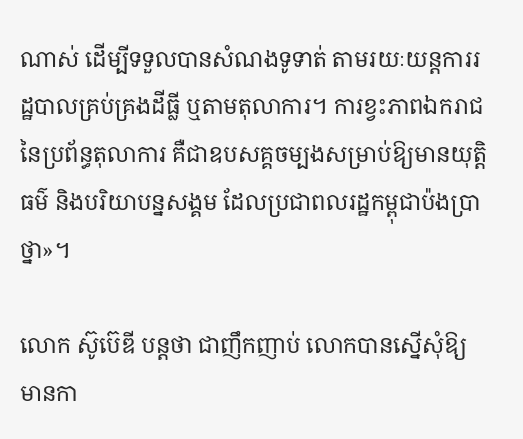ណាស់ ដើម្បីទទួលបានសំណងទូទាត់ តាមរយៈយន្តការរដ្ឋបាលគ្រប់គ្រងដីធ្លី ឬតាមតុលាការ។ ការខ្វះភាពឯករាជនៃប្រព័ន្ធតុលាការ គឺជាឧបសគ្គចម្បងសម្រាប់ឱ្យមានយុត្តិធម៌ និងបរិយាបន្នសង្គម ដែលប្រជាពលរដ្ឋកម្ពុជាប៉ងប្រាថ្នា»។

លោក ស៊ូប៊េឌី បន្តថា ជាញឹកញាប់ លោកបានស្នើសុំឱ្យមានកា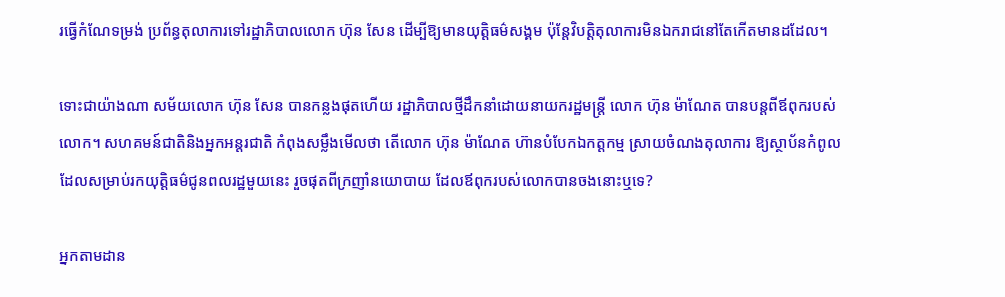រធ្វើកំណែទម្រង់ ប្រព័ន្ធតុលាការទៅរដ្ឋាភិបាលលោក ហ៊ុន សែន ដើម្បីឱ្យមានយុត្តិធម៌សង្គម ប៉ុន្តែវិបត្តិតុលាការមិនឯករាជនៅតែកើតមានដដែល។

ទោះជាយ៉ាងណា សម័យលោក ហ៊ុន សែន បានកន្លងផុតហើយ រដ្ឋាភិបាលថ្មីដឹកនាំដោយនាយករដ្ឋមន្ត្រី លោក ហ៊ុន ម៉ាណែត បានបន្តពីឪពុករបស់លោក។ សហគមន៍ជាតិនិងអ្នកអន្តរជាតិ កំពុងសម្លឹងមើលថា តើលោក ហ៊ុន ម៉ាណែត ហ៊ានបំបែកឯកត្តកម្ម ស្រាយចំណងតុលាការ ឱ្យស្ថាប័នកំពូលដែលសម្រាប់រកយុត្តិធម៌ជូនពលរដ្ឋមួយនេះ រួចផុតពីក្រញាំនយោបាយ ដែលឪពុករបស់លោកបានចងនោះឬទេ?

អ្នកតាមដាន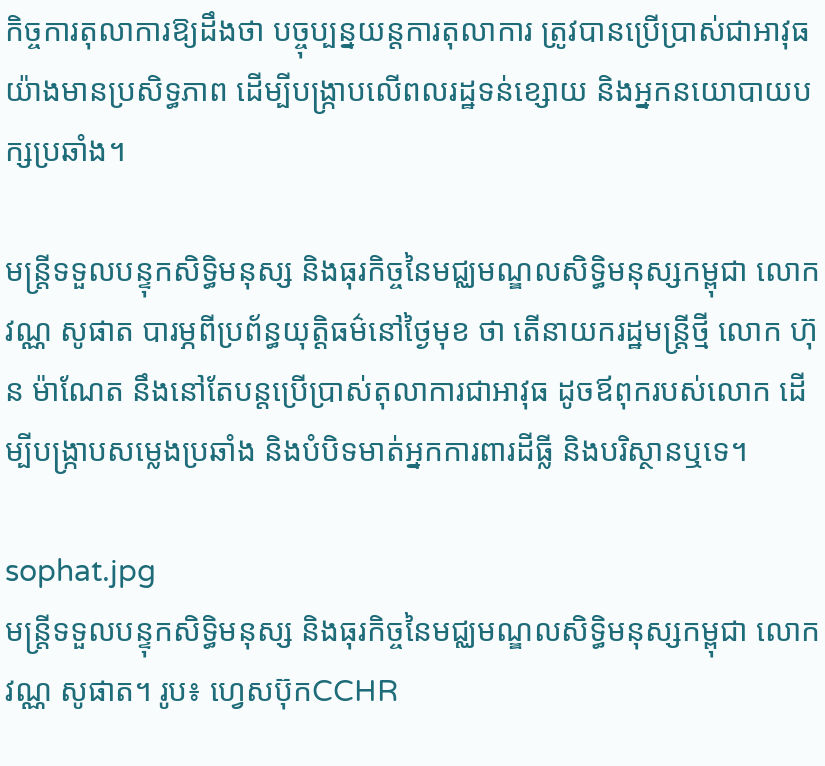កិច្ចការតុលាការឱ្យដឹងថា បច្ចុប្បន្នយន្តការតុលាការ ត្រូវបានប្រើប្រាស់ជាអាវុធយ៉ាងមានប្រសិទ្ធភាព ដើម្បីបង្ក្រាបលើពលរដ្ឋទន់ខ្សោយ និងអ្នកនយោបាយបក្សប្រឆាំង។

មន្ត្រីទទួលបន្ទុកសិទ្ធិមនុស្ស និងធុរកិច្ចនៃមជ្ឈមណ្ឌលសិទ្ធិមនុស្សកម្ពុជា លោក វណ្ណ សូផាត បារម្ភពីប្រព័ន្ធយុត្តិធម៌នៅថ្ងៃមុខ ថា តើនាយករដ្ឋមន្ត្រីថ្មី លោក ហ៊ុន ម៉ាណែត នឹងនៅតែបន្តប្រើប្រាស់តុលាការជាអាវុធ ដូចឪពុករបស់លោក ដើម្បីបង្ក្រាបសម្លេងប្រឆាំង និងបំបិទមាត់អ្នកការពារដីធ្លី និងបរិស្ថានឬទេ។

sophat.jpg
មន្ត្រីទទួលបន្ទុកសិទ្ធិមនុស្ស និងធុរកិច្ចនៃមជ្ឈមណ្ឌលសិទ្ធិមនុស្សកម្ពុជា លោក វណ្ណ សូផាត។ រូប៖ ហ្វេសប៊ុកCCHR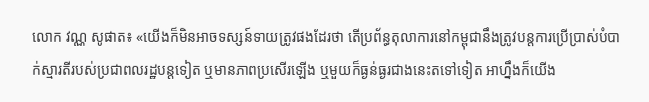លោក វណ្ណ សូផាត៖ «យើងក៏មិនអាចទស្សន៍ទាយត្រូវផងដែរថា តើប្រព័ន្ធតុលាការនៅកម្ពុជានឹងត្រូវបន្តការប្រើប្រាស់បំបាក់ស្មារតីរបស់ប្រជាពលរដ្ឋបន្តទៀត ឬមានភាពប្រសើរឡើង ឬមួយក៏ធ្ងន់ធ្ងរជាងនេះតទៅទៀត អាហ្នឹងក៏យើង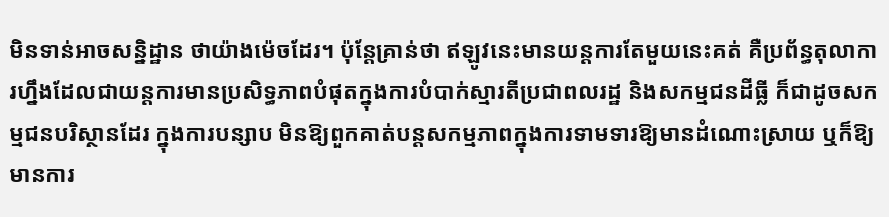មិនទាន់អាចសន្និដ្ឋាន ថាយ៉ាងម៉េចដែរ។ ប៉ុន្តែគ្រាន់ថា ឥឡូវនេះមានយន្តការតែមួយនេះគត់ គឺប្រព័ន្ធតុលាការហ្នឹងដែលជាយន្តការមានប្រសិទ្ធភាពបំផុតក្នុងការបំបាក់ស្មារតីប្រជាពលរដ្ឋ និងសកម្មជនដីធ្លី ក៏ជាដូចសកម្មជនបរិស្ថានដែរ ក្នុងការបន្សាប មិនឱ្យពួកគាត់បន្តសកម្មភាពក្នុងការទាមទារឱ្យមានដំណោះស្រាយ ឬក៏ឱ្យមានការ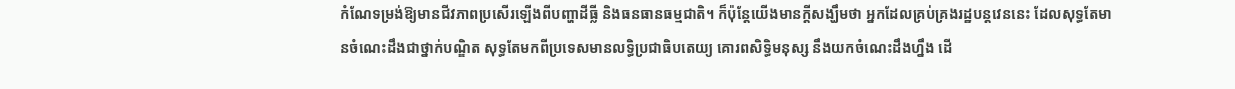កំណែទម្រង់ឱ្យមានជីវភាពប្រសើរឡើងពីបញ្ហាដីធ្លី និងធនធានធម្មជាតិ។ ក៏ប៉ុន្តែយើងមានក្ដីសង្ឃឹមថា អ្នកដែលគ្រប់គ្រងរដ្ឋបន្តវេននេះ ដែលសុទ្ធតែមានចំណេះដឹងជាថ្នាក់បណ្ឌិត សុទ្ធតែមកពីប្រទេសមានលទ្ធិប្រជាធិបតេយ្យ គោរពសិទ្ធិមនុស្ស នឹងយកចំណេះដឹងហ្នឹង ដើ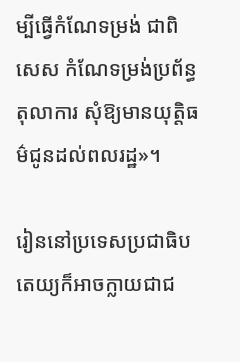ម្បីធ្វើកំណែទម្រង់ ជាពិសេស កំណែទម្រង់ប្រព័ន្ធតុលាការ សុំឱ្យមានយុត្តិធម៌ជូនដល់ពលរដ្ឋ»។

រៀននៅប្រទេសប្រជាធិបតេយ្យក៏អាចក្លាយជាជ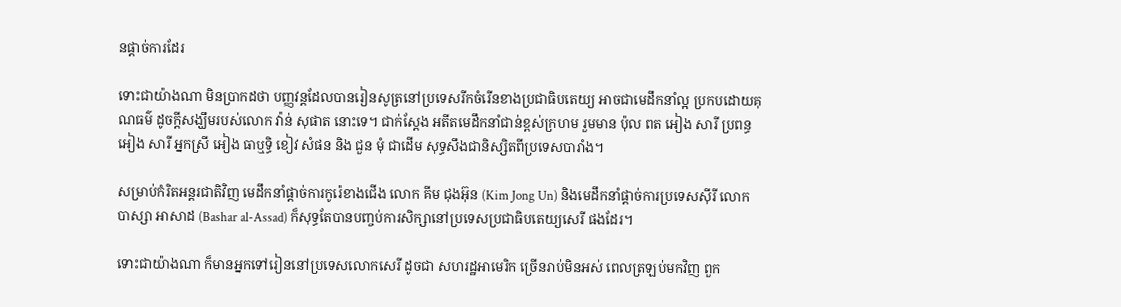នផ្ដាច់ការដែរ

ទោះជាយ៉ាងណា មិនប្រាកដថា បញ្ញវន្តដែលបានរៀនសូត្រនៅប្រទេសរីកចំរើនខាងប្រជាធិបតេយ្យ អាចជាមេដឹកនាំល្អ ប្រកបដោយគុណធម៌ ដូចក្ដីសង្ឃឹមរបស់លោក វ៉ាន់ សុផាត នោះទេ។ ជាក់ស្ដែង អតីតមេដឹកនាំជាន់ខ្ពស់ក្រហម រួមមាន ប៉ុល ពត អៀង សារី ប្រពន្ធ អៀង សារី អ្នកស្រី អៀង ធាឬទ្ធិ ខៀវ សំផន និង ជួន មុំ ជាដើម សុទ្ធសឹងជានិស្សិតពីប្រទេសបារាំង។

សម្រាប់កំរិតអន្តរជាតិវិញ មេដឹកនាំផ្ដាច់ការកូរ៉េខាងជើង លោក គីម ជុងអ៊ុន (Kim Jong Un) និងមេដឹកនាំផ្ដាច់ការប្រទេសស៊ីរី លោក បាស្សា អាសាដ (Bashar al-Assad) ក៏សុទ្ធតែបានបញ្ចប់ការសិក្សានៅប្រទេសប្រជាធិបតេយ្យសេរី ផងដែរ។

ទោះជាយ៉ាងណា ក៏មានអ្នកទៅរៀននៅប្រទេសលោកសេរី ដូចជា សហរដ្ឋអាមេរិក ច្រើនរាប់មិនអស់ ពេលត្រឡប់មកវិញ ពួក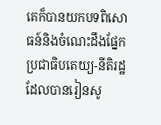គេក៏បានយកបទពិសោធន៍និងចំណេះដឹងផ្នែកប្រជាធិបតេយ្យ-នីតិរដ្ឋ ដែលបានរៀនសូ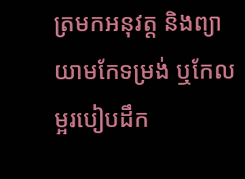ត្រមកអនុវត្ត និងព្យាយាមកែទម្រង់ ឬកែលម្អរបៀបដឹក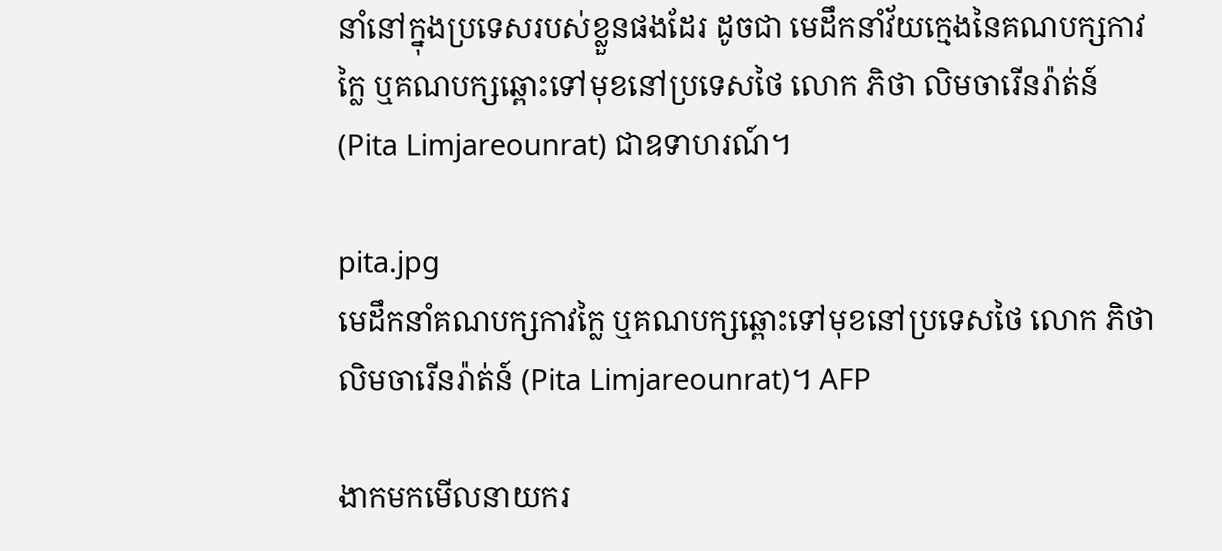នាំនៅក្នុងប្រទេសរបស់ខ្លួនផងដែរ ដូចជា មេដឹកនាំវ័យក្មេងនៃគណបក្សកាវក្លៃ ឬគណបក្សឆ្ពោះទៅមុខនៅប្រទេសថៃ លោក ភិថា លិមចារើនរ៉ាត់ន៍ (Pita Limjareounrat) ជាឧទាហរណ៍។

pita.jpg
មេដឹកនាំគណបក្សកាវក្លៃ ឬគណបក្សឆ្ពោះទៅមុខនៅប្រទេសថៃ លោក ភិថា លិមចារើនរ៉ាត់ន៍ (Pita Limjareounrat)។ AFP

ងាកមកមើលនាយករ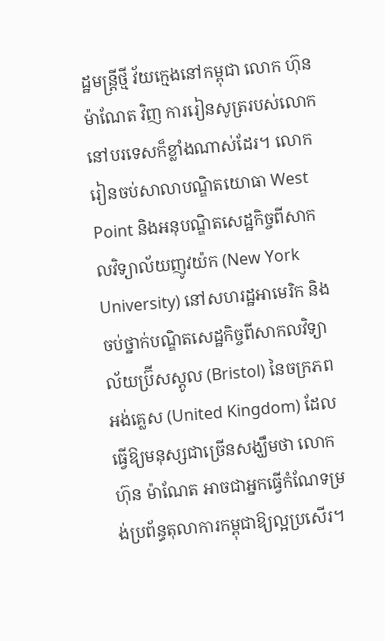ដ្ឋមន្ត្រីថ្មី វ័យក្មេងនៅកម្ពុជា លោក ហ៊ុន ម៉ាណែត វិញ ការរៀនសូត្ររបស់លោកនៅបរទេសក៏ខ្លាំងណាស់ដែរ។ លោករៀនចប់សាលាបណ្ឌិតយោធា West Point និងអនុបណ្ឌិតសេដ្ឋកិច្ចពីសាកលវិទ្យាល័យញូវយ៉ក (New York University) នៅសហរដ្ឋអាមេរិក និងចប់ថ្នាក់បណ្ឌិតសេដ្ឋកិច្ចពីសាកលវិទ្យាល័យប្រ៊ីសស្តូល (Bristol) នៃចក្រភពអង់គ្លេស (United Kingdom) ដែលធ្វើឱ្យមនុស្សជាច្រើនសង្ឃឹមថា លោក ហ៊ុន ម៉ាណែត អាចជាអ្នកធ្វើកំណែទម្រង់ប្រព័ន្ធតុលាការកម្ពុជាឱ្យល្អប្រសើរ។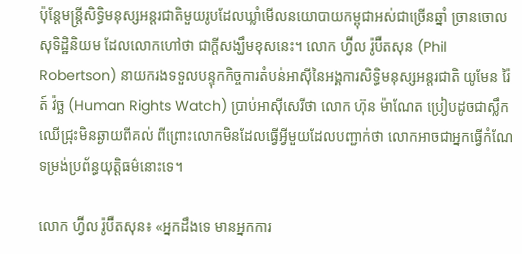ប៉ុន្តែមន្ត្រីសិទ្ធិមនុស្សអន្តរជាតិមួយរូបដែលឃ្លាំមើលនយោបាយកម្ពុជាអស់ជាច្រើនឆ្នាំ ច្រានចោលសុទិដ្ឋិនិយម ដែលលោកហៅថា ជាក្ដីសង្ឃឹមខុសនេះ។ លោក ហ្វ៊ីល រ៉ូប៊ឺតសុន (Phil Robertson) នាយករងទទួលបន្ទុកកិច្ចការតំបន់អាស៊ីនៃអង្គការសិទ្ធិមនុស្សអន្តរជាតិ យូមែន រ៉ៃត៍ វ៉ច្ឆ (Human Rights Watch) ប្រាប់អាស៊ីសេរីថា លោក ហ៊ុន ម៉ាណែត ប្រៀបដូចជាស្លឹកឈើជ្រុះមិនឆ្ងាយពីគល់ ពីព្រោះលោកមិនដែលធ្វើអ្វីមួយដែលបញ្ជាក់ថា លោកអាចជាអ្នកធ្វើកំណែទម្រង់ប្រព័ន្ធយុត្តិធម៌នោះទេ។

លោក ហ្វ៊ីល រ៉ូប៊ឺតសុន៖ «អ្នកដឹងទេ មានអ្នកការ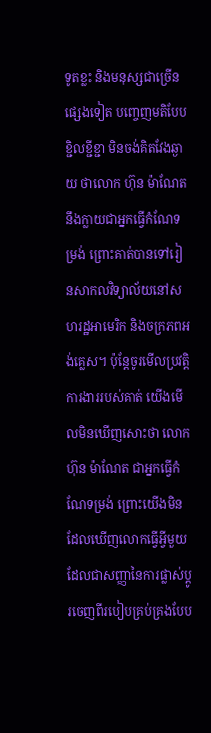ទូតខ្លះ និងមនុស្សជាច្រើនផ្សេងទៀត បញ្ចេញមតិបែបខ្ជិលខ្ជីខ្ជា មិនចង់គិតវែងឆ្ងាយ ថាលោក ហ៊ុន ម៉ាណែត នឹងក្លាយជាអ្នកធ្វើកំណែទម្រង់ ព្រោះគាត់បានទៅរៀនសាកលវិទ្យាល័យនៅសហរដ្ឋអាមេរិក និងចក្រភពអង់គ្លេស។ ប៉ុន្តែចូរមើលប្រវត្តិការងាររបស់គាត់ យើងមើលមិនឃើញសោះថា លោក ហ៊ុន ម៉ាណែត ជាអ្នកធ្វើកំណែទម្រង់ ព្រោះយើងមិនដែលឃើញលោកធ្វើអ្វីមួយដែលជាសញ្ញានៃការផ្លាស់ប្ដូរចេញពីរបៀបគ្រប់គ្រងបែប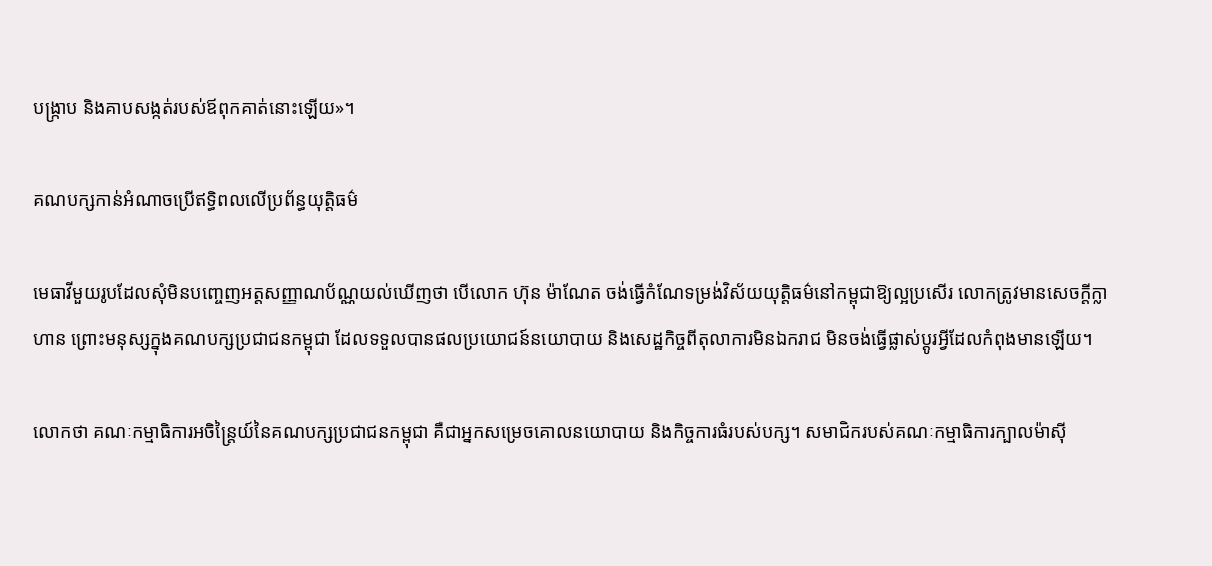បង្ក្រាប និងគាបសង្កត់របស់ឪពុកគាត់នោះឡើយ»។

គណបក្សកាន់អំណាចប្រើឥទ្ធិពលលើប្រព័ន្ធយុត្តិធម៌

មេធាវីមួយរូបដែលសុំមិនបញ្ចេញអត្តសញ្ញាណប័ណ្ណយល់ឃើញថា បើលោក ហ៊ុន ម៉ាណែត ចង់ធ្វើកំណែទម្រង់វិស័យយុត្តិធម៌នៅកម្ពុជាឱ្យល្អប្រសើរ លោកត្រូវមានសេចក្ដីក្លាហាន ព្រោះមនុស្សក្នុងគណបក្សប្រជាជនកម្ពុជា ដែលទទួលបានផលប្រយោជន៍នយោបាយ និងសេដ្ឋកិច្ចពីតុលាការមិនឯករាជ មិនចង់ធ្វើផ្លាស់ប្ដូរអ្វីដែលកំពុងមានឡើយ។

លោកថា គណៈកម្មាធិការអចិន្ត្រៃយ៍នៃគណបក្សប្រជាជនកម្ពុជា គឺជាអ្នកសម្រេចគោលនយោបាយ និងកិច្ចការធំរបស់បក្ស។ សមាជិករបស់គណៈកម្មាធិការក្បាលម៉ាស៊ី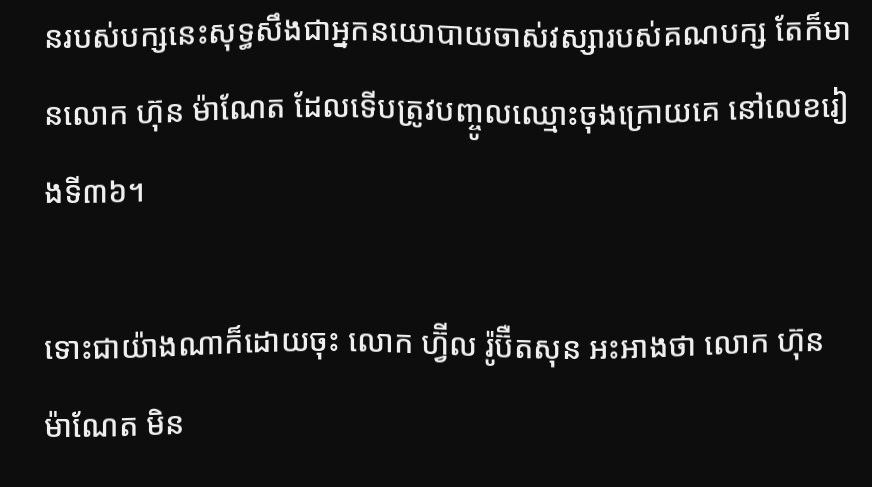នរបស់បក្សនេះសុទ្ធសឹងជាអ្នកនយោបាយចាស់វស្សារបស់គណបក្ស តែក៏មានលោក ហ៊ុន ម៉ាណែត ដែលទើបត្រូវបញ្ចូលឈ្មោះចុងក្រោយគេ នៅលេខរៀងទី៣៦។

ទោះជាយ៉ាងណាក៏ដោយចុះ លោក ហ្វ៊ីល រ៉ូប៊ឺតសុន អះអាងថា លោក ហ៊ុន ម៉ាណែត មិន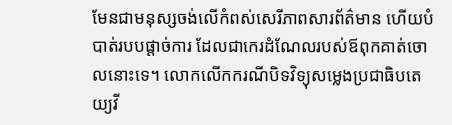មែនជាមនុស្សចង់លើកំពស់សេរីភាពសារព័ត៌មាន ហើយបំបាត់របបផ្ដាច់ការ ដែលជាកេរដំណែលរបស់ឪពុកគាត់ចោលនោះទេ។ លោកលើកករណីបិទវិទ្យុសម្លេងប្រជាធិបតេយ្យវី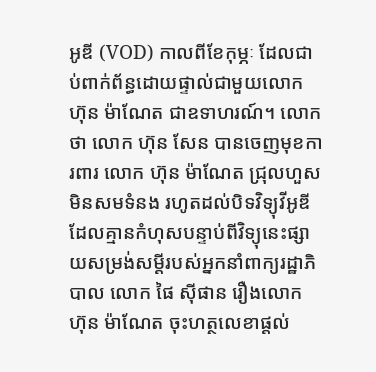អូឌី (VOD) កាលពីខែកុម្ភៈ ដែលជាប់ពាក់ព័ន្ធដោយផ្ទាល់ជាមួយលោក ហ៊ុន ម៉ាណែត ជាឧទាហរណ៍។ លោកថា លោក ហ៊ុន សែន បានចេញមុខការពារ លោក ហ៊ុន ម៉ាណែត ជ្រុលហួសមិនសមទំនង រហូតដល់បិទវិទ្យុវីអូឌី ដែលគ្មានកំហុសបន្ទាប់ពីវិទ្យុនេះផ្សាយសម្រង់សម្ដីរបស់អ្នកនាំពាក្យរដ្ឋាភិបាល លោក ផៃ ស៊ីផាន រឿងលោក ហ៊ុន ម៉ាណែត ចុះហត្ថលេខាផ្តល់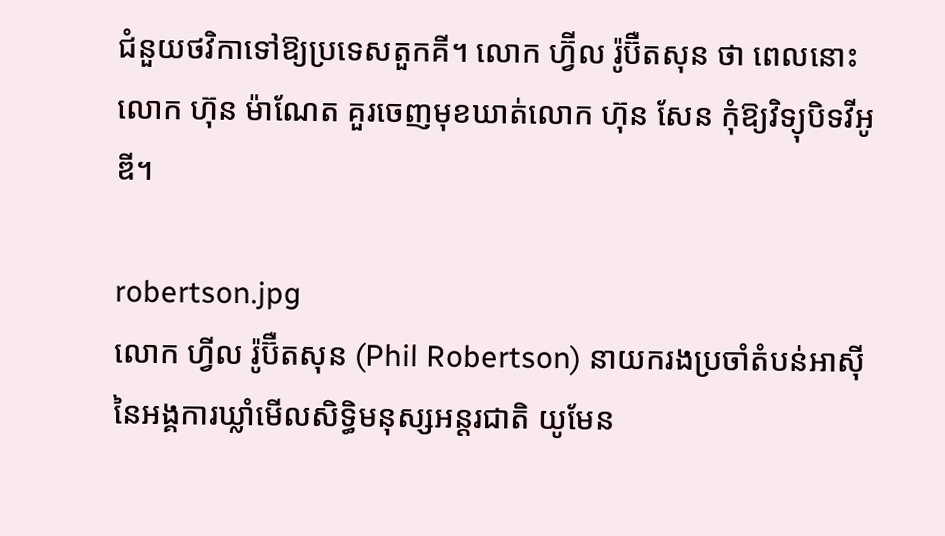ជំនួយថវិកាទៅឱ្យប្រទេសតួកគី។ លោក ហ្វ៊ីល រ៉ូប៊ឺតសុន ថា ពេលនោះលោក ហ៊ុន ម៉ាណែត គួរចេញមុខឃាត់លោក ហ៊ុន សែន កុំឱ្យវិទ្យុបិទវីអូឌី។

robertson.jpg
លោក ហ្វីល រ៉ូប៊ឺតសុន (Phil Robertson) នាយករងប្រចាំតំបន់អាស៊ី នៃអង្គការឃ្លាំមើលសិទ្ធិមនុស្សអន្តរជាតិ យូមែន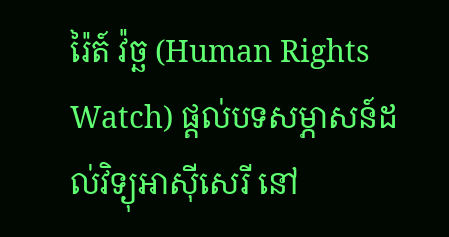រ៉ៃត៍ វ៉ច្ឆ (Human Rights Watch) ផ្ដល់បទសម្ភាសន៍ដល់វិទ្យុអាស៊ីសេរី នៅ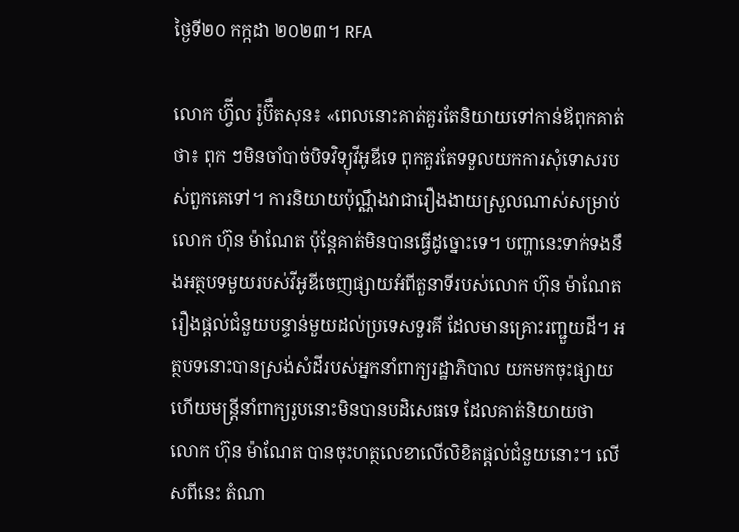ថ្ងៃទី២០ កក្កដា ២០២៣។ RFA

លោក ហ្វ៊ីល រ៉ូប៊ឺតសុន៖ «ពេលនោះគាត់គួរតែនិយាយទៅកាន់ឪពុកគាត់ថា៖ ពុក ៗមិនចាំបាច់បិទវិទ្យុវីអូឌីទេ ពុកគួរតែទទួលយកការសុំទោសរបស់ពួកគេទៅ។ ការនិយាយប៉ុណ្ណឹងវាជារឿងងាយស្រួលណាស់សម្រាប់លោក ហ៊ុន ម៉ាណែត ប៉ុន្តែគាត់មិនបានធ្វើដូច្នោះទេ។ បញ្ហានេះទាក់ទងនឹងអត្ថបទមួយរបស់វីអូឌីចេញផ្សាយអំពីតួនាទីរបស់លោក ហ៊ុន ម៉ាណែត រឿងផ្ដល់ជំនួយបន្ទាន់មួយដល់ប្រទេសទួរគី ដែលមានគ្រោះរញ្ជួយដី។ អត្ថបទនោះបានស្រង់សំដីរបស់អ្នកនាំពាក្យរដ្ឋាភិបាល យកមកចុះផ្សាយ ហើយមន្ត្រីនាំពាក្យរូបនោះមិនបានបដិសេធទេ ដែលគាត់និយាយថា លោក ហ៊ុន ម៉ាណែត បានចុះហត្ថលេខាលើលិខិតផ្ដល់ជំនួយនោះ។ លើសពីនេះ តំណា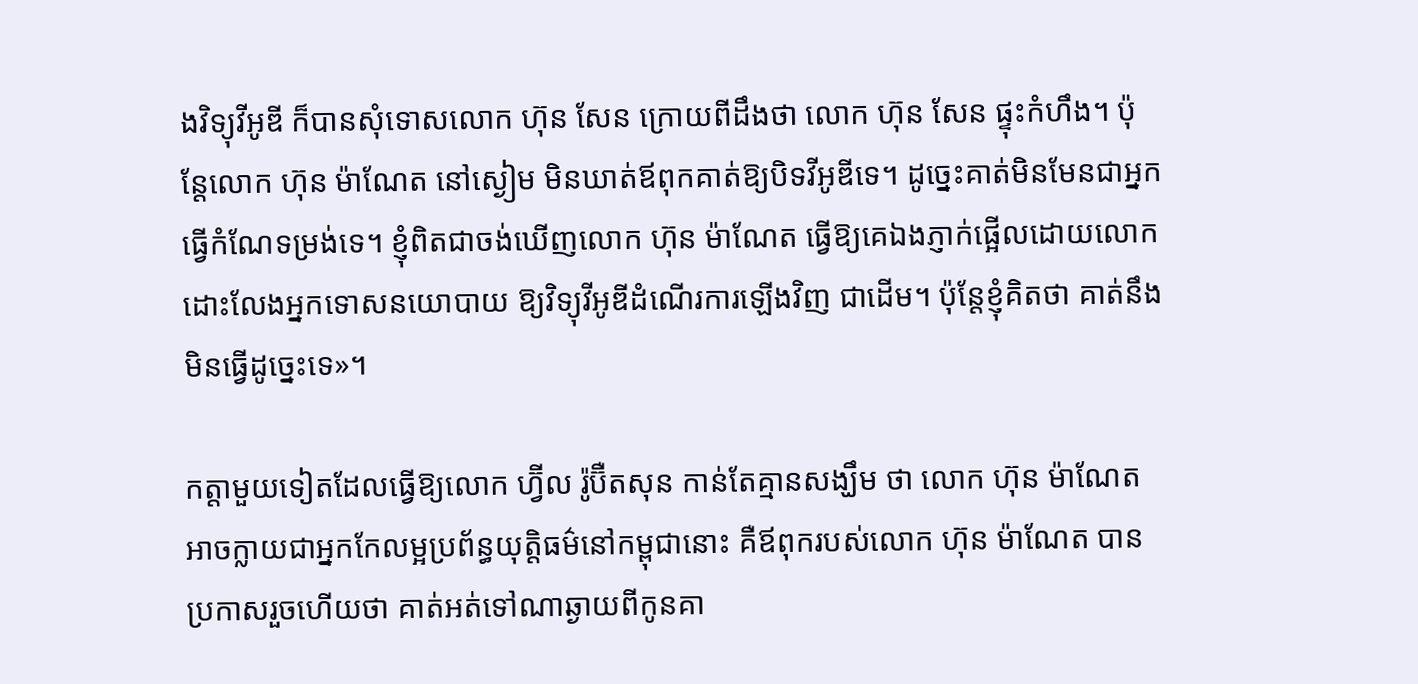ងវិទ្យុវីអូឌី ក៏បានសុំទោសលោក ហ៊ុន សែន ក្រោយពីដឹងថា លោក ហ៊ុន សែន ផ្ទុះកំហឹង។ ប៉ុន្តែលោក ហ៊ុន ម៉ាណែត នៅស្ងៀម មិនឃាត់ឪពុកគាត់ឱ្យបិទវីអូឌីទេ។ ដូច្នេះគាត់មិនមែនជាអ្នកធ្វើកំណែទម្រង់ទេ។ ខ្ញុំពិតជាចង់ឃើញលោក ហ៊ុន ម៉ាណែត ធ្វើឱ្យគេឯងភ្ញាក់ផ្អើលដោយលោកដោះលែងអ្នកទោសនយោបាយ ឱ្យវិទ្យុវីអូឌីដំណើរការឡើងវិញ ជាដើម។ ប៉ុន្តែខ្ញុំគិតថា គាត់នឹងមិនធ្វើដូច្នេះទេ»។

កត្តាមួយទៀតដែលធ្វើឱ្យលោក ហ្វ៊ីល រ៉ូប៊ឺតសុន កាន់តែគ្មានសង្ឃឹម ថា លោក ហ៊ុន ម៉ាណែត អាចក្លាយជាអ្នកកែលម្អប្រព័ន្ធយុត្តិធម៌នៅកម្ពុជានោះ គឺឪពុករបស់លោក ហ៊ុន ម៉ាណែត បានប្រកាសរួចហើយថា គាត់អត់ទៅណាឆ្ងាយពីកូនគា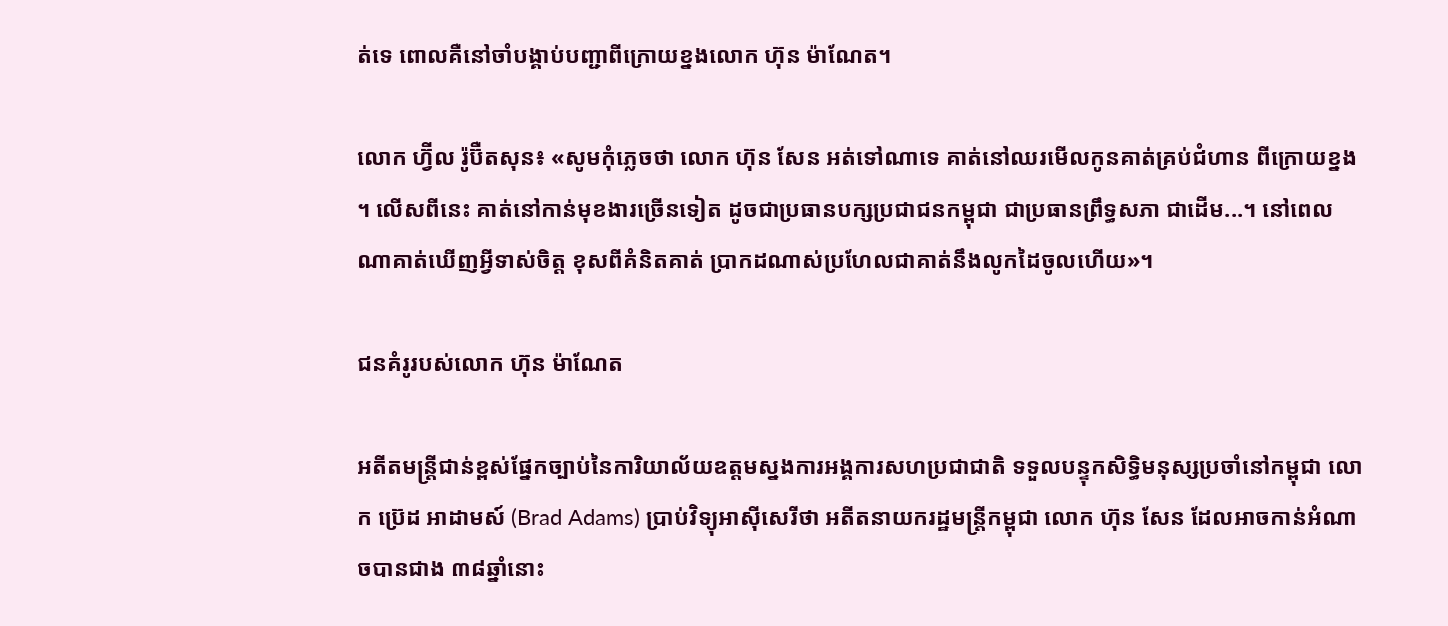ត់ទេ ពោលគឺនៅចាំបង្គាប់បញ្ជាពីក្រោយខ្នងលោក ហ៊ុន ម៉ាណែត។

លោក ហ្វ៊ីល រ៉ូប៊ឺតសុន៖ «សូមកុំភ្លេចថា លោក ហ៊ុន សែន អត់ទៅណាទេ គាត់នៅឈរមើលកូនគាត់គ្រប់ជំហាន ពីក្រោយខ្នង។ លើសពីនេះ គាត់នៅកាន់មុខងារច្រើនទៀត ដូចជាប្រធានបក្សប្រជាជនកម្ពុជា ជាប្រធានព្រឹទ្ធសភា ជាដើម...។ នៅពេលណាគាត់ឃើញអ្វីទាស់ចិត្ត ខុសពីគំនិតគាត់ ប្រាកដណាស់ប្រហែលជាគាត់នឹងលូកដៃចូលហើយ»។

ជនគំរូរបស់លោក ហ៊ុន ម៉ាណែត

អតីតមន្ត្រីជាន់ខ្ពស់ផ្នែកច្បាប់នៃការិយាល័យឧត្ដមស្នងការអង្គការសហប្រជាជាតិ ទទួលបន្ទុកសិទ្ធិមនុស្សប្រចាំនៅកម្ពុជា លោក ប្រ៊េដ អាដាមស៍ (Brad Adams) ប្រាប់វិទ្យុអាស៊ីសេរីថា អតីតនាយករដ្ឋមន្ត្រីកម្ពុជា លោក ហ៊ុន សែន ដែលអាចកាន់អំណាចបានជាង ៣៨ឆ្នាំនោះ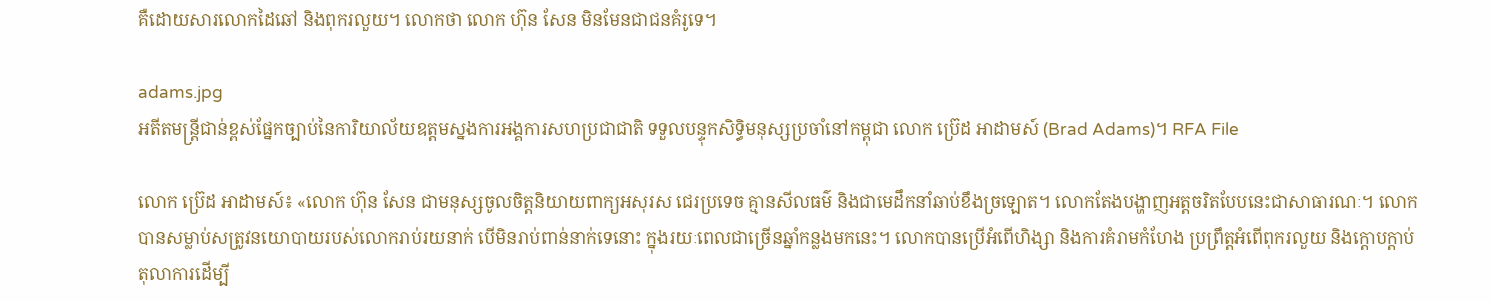គឺដោយសារលោកដៃឆៅ និងពុករលួយ។ លោកថា លោក ហ៊ុន សែន មិនមែនជាជនគំរូទេ។

adams.jpg
អតីតមន្ត្រីជាន់ខ្ពស់ផ្នែកច្បាប់នៃការិយាល័យឧត្ដមស្នងការអង្គការសហប្រជាជាតិ ទទួលបន្ទុកសិទ្ធិមនុស្សប្រចាំនៅកម្ពុជា លោក ប្រ៊េដ អាដាមស៍ (Brad Adams)។ RFA File

លោក ប្រ៊េដ អាដាមស៍៖ «លោក ហ៊ុន សែន ជាមនុស្សចូលចិត្តនិយាយពាក្យអសុរស ជេរប្រទេច គ្មានសីលធម៌ និងជាមេដឹកនាំឆាប់ខឹងច្រឡោត។ លោកតែងបង្ហាញអត្តចរិតបែបនេះជាសាធារណៈ។ លោកបានសម្លាប់សត្រូវនយោបាយរបស់លោករាប់រយនាក់ បើមិនរាប់ពាន់នាក់ទេនោះ ក្នុងរយៈពេលជាច្រើនឆ្នាំកន្លងមកនេះ។ លោកបានប្រើអំពើហិង្សា និងការគំរាមកំហែង ប្រព្រឹត្តអំពើពុករលួយ និងក្ដោបក្ដាប់តុលាការដើម្បី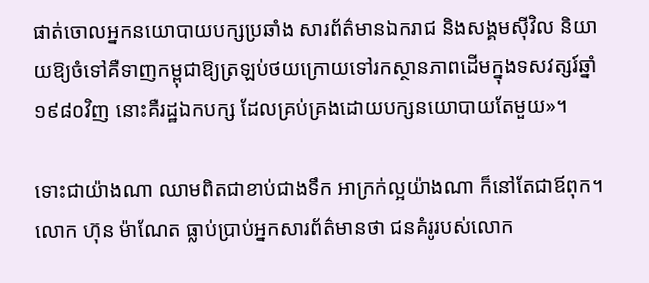ផាត់ចោលអ្នកនយោបាយបក្សប្រឆាំង សារព័ត៌មានឯករាជ និងសង្គមស៊ីវិល និយាយឱ្យចំទៅគឺទាញកម្ពុជាឱ្យត្រឡប់ថយក្រោយទៅរកស្ថានភាពដើមក្នុងទសវត្សរ៍ឆ្នាំ១៩៨០វិញ នោះគឺរដ្ឋឯកបក្ស ដែលគ្រប់គ្រងដោយបក្សនយោបាយតែមួយ»។

ទោះជាយ៉ាងណា ឈាមពិតជាខាប់ជាងទឹក អាក្រក់ល្អយ៉ាងណា ក៏នៅតែជាឪពុក។ លោក ហ៊ុន ម៉ាណែត ធ្លាប់ប្រាប់អ្នកសារព័ត៌មានថា ជនគំរូរបស់លោក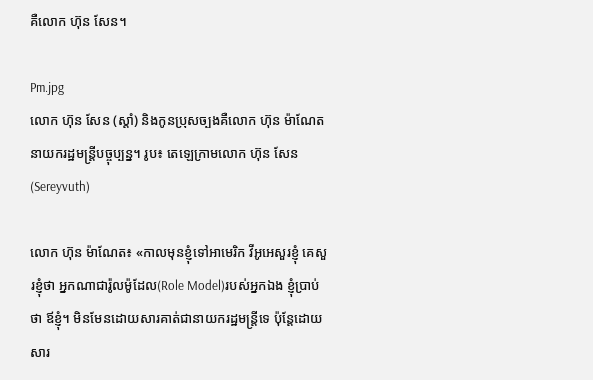គឺលោក ហ៊ុន សែន។

Pm.jpg
លោក ហ៊ុន សែន (ស្ដាំ) និងកូនប្រុសច្បងគឺលោក ហ៊ុន ម៉ាណែត នាយករដ្ឋមន្ត្រីបច្ចុប្បន្ន។ រូប៖ តេឡេក្រាមលោក ហ៊ុន សែន (Sereyvuth)

លោក ហ៊ុន ម៉ាណែត៖ «កាលមុនខ្ញុំទៅអាមេរិក វីអូអេសួរខ្ញុំ គេសួរខ្ញុំថា អ្នកណាជារ៉ូលម៉ូដែល(Role Model)របស់អ្នកឯង ខ្ញុំប្រាប់ថា ឪខ្ញុំ។ មិនមែនដោយសារគាត់ជានាយករដ្ឋមន្ត្រីទេ ប៉ុន្តែដោយសារ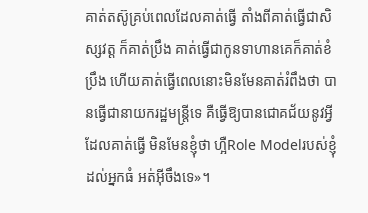គាត់តស៊ូគ្រប់ពេលដែលគាត់ធ្វើ តាំងពីគាត់ធ្វើជាសិស្សវត្ត ក៏គាត់ប្រឹង គាត់ធ្វើជាកូនទាហានគេក៏គាត់ខំប្រឹង ហើយគាត់ធ្វើពេលនោះមិនមែនគាត់រំពឹងថា បានធ្វើជានាយករដ្ឋមន្ត្រីទេ គឺធ្វើឱ្យបានជោគជ័យនូវអ្វីដែលគាត់ធ្វើ មិនមែនខ្ញុំថា ហ្អឺRole Modelរបស់ខ្ញុំដល់អ្នកធំ អត់អ៊ីចឹងទេ»។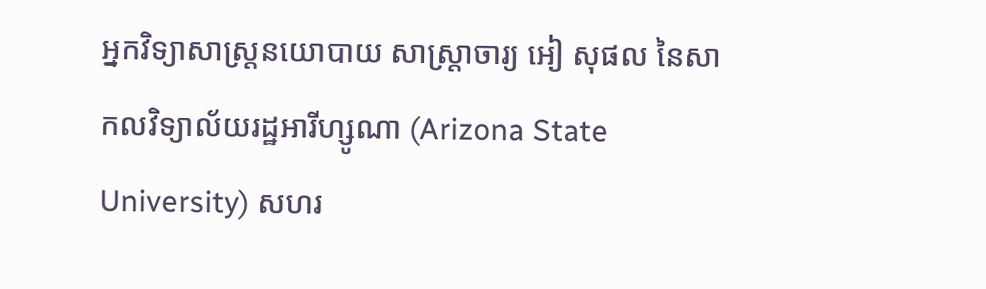អ្នកវិទ្យាសាស្ត្រនយោបាយ សាស្ត្រាចារ្យ អៀ សុផល នៃសាកលវិទ្យាល័យរដ្ឋអារីហ្សូណា (Arizona State University) សហរ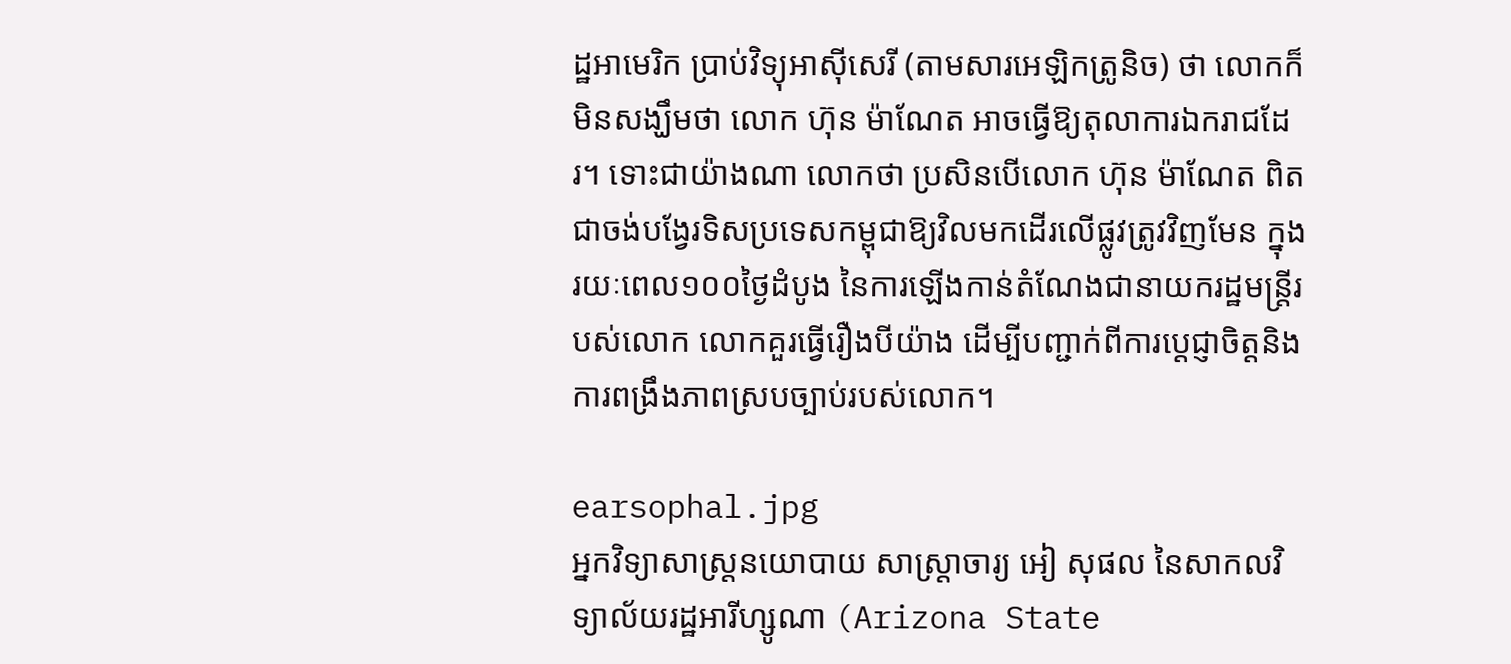ដ្ឋអាមេរិក ប្រាប់វិទ្យុអាស៊ីសេរី (តាមសារអេឡិកត្រូនិច) ថា លោកក៏មិនសង្ឃឹមថា លោក ហ៊ុន ម៉ាណែត អាចធ្វើឱ្យតុលាការឯករាជដែរ។ ទោះជាយ៉ាងណា លោកថា ប្រសិនបើលោក ហ៊ុន ម៉ាណែត ពិតជាចង់បង្វែរទិសប្រទេសកម្ពុជាឱ្យវិលមកដើរលើផ្លូវត្រូវវិញមែន ក្នុងរយៈពេល១០០ថ្ងៃដំបូង នៃការឡើងកាន់តំណែងជានាយករដ្ឋមន្ត្រីរបស់លោក លោកគួរធ្វើរឿងបីយ៉ាង ដើម្បីបញ្ជាក់ពីការប្ដេជ្ញាចិត្តនិងការពង្រឹងភាពស្របច្បាប់របស់លោក។

earsophal.jpg
អ្នកវិទ្យាសាស្ត្រនយោបាយ សាស្ត្រាចារ្យ អៀ សុផល នៃសាកលវិទ្យាល័យរដ្ឋអារីហ្សូណា (Arizona State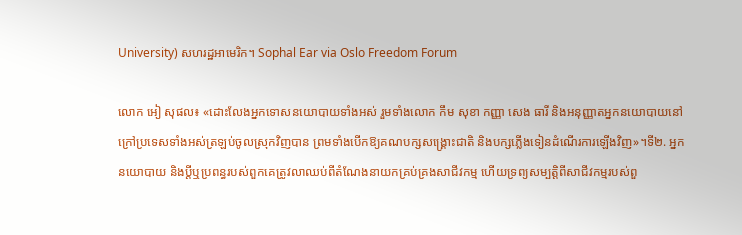University) សហរដ្ឋអាមេរិក។ Sophal Ear via Oslo Freedom Forum

លោក អៀ សុផល៖ «ដោះលែងអ្នកទោសនយោបាយទាំងអស់ រួមទាំងលោក កឹម សុខា កញ្ញា សេង ធារី និងអនុញ្ញាតអ្នកនយោបាយនៅក្រៅប្រទេសទាំងអស់ត្រឡប់ចូលស្រុកវិញបាន ព្រមទាំងបើកឱ្យគណបក្សសង្គ្រោះជាតិ និងបក្សភ្លើងទៀនដំណើរការឡើងវិញ»។ទី២. អ្នកនយោបាយ និងប្តីឬប្រពន្ធរបស់ពួកគេត្រូវលាឈប់ពីតំណែងនាយកគ្រប់គ្រងសាជីវកម្ម ហើយទ្រព្យសម្បត្តិពីសាជីវកម្មរបស់ពួ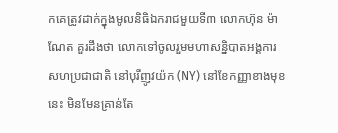កគេត្រូវដាក់ក្នុងមូលនិធិឯករាជមួយទី៣ លោកហ៊ុន ម៉ាណែត គួរដឹងថា លោកទៅចូលរួមមហាសន្និបាតអង្គការសហប្រជាជាតិ នៅបុរីញូវយ៉ក (NY) នៅខែកញ្ញាខាងមុខនេះ មិនមែនគ្រាន់តែ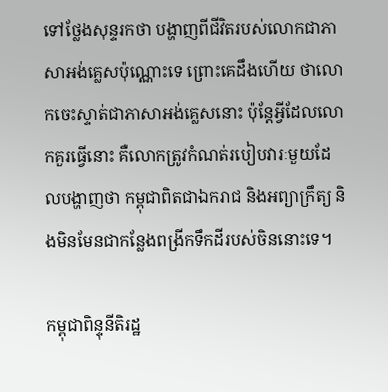ទៅថ្លែងសុន្ទរកថា បង្ហាញពីជីវិតរបស់លោកជាភាសាអង់គ្លេសប៉ុណ្ណោះទេ ព្រោះគេដឹងហើយ ថាលោកចេះស្ទាត់ជាភាសាអង់គ្លេសនោះ ប៉ុន្តែអ្វីដែលលោកគួរធ្វើនោះ គឺលោកត្រូវកំណត់របៀបវារៈមួយដែលបង្ហាញថា កម្ពុជាពិតជាឯករាជ និងអព្យាក្រឹត្យ និងមិនមែនជាកន្លែងពង្រីកទឹកដីរបស់ចិននោះទេ។

កម្ពុជាពិន្ទុនីតិរដ្ឋ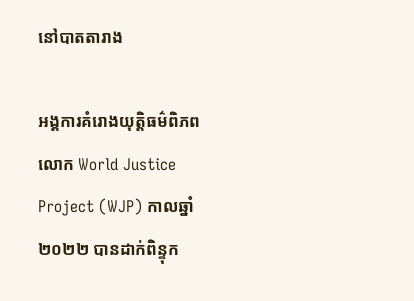នៅបាតតារាង

អង្គការគំរោងយុត្តិធម៌ពិភពលោក World Justice Project (WJP) កាលឆ្នាំ២០២២ បានដាក់ពិន្ទុក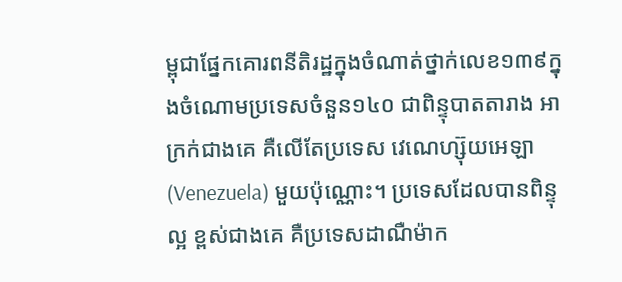ម្ពុជាផ្នែកគោរពនីតិរដ្ឋក្នុងចំណាត់ថ្នាក់លេខ១៣៩ក្នុងចំណោមប្រទេសចំនួន១៤០ ជាពិន្ទុបាតតារាង អាក្រក់ជាងគេ គឺលើតែប្រទេស វេណេហ្ស៊ុយអេឡា(Venezuela) មួយប៉ុណ្ណោះ។ ប្រទេសដែលបានពិន្ទុល្អ ខ្ពស់ជាងគេ គឺប្រទេសដាណឺម៉ាក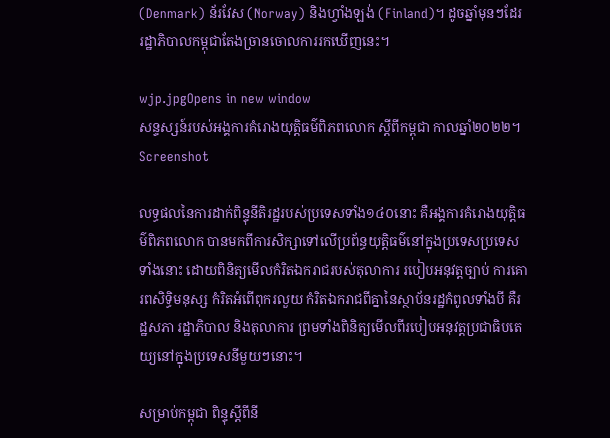(Denmark) ន័រវែស (Norway) និងហ្វាំងឡង់ (Finland)។ ដូចឆ្នាំមុនៗដែរ រដ្ឋាភិបាលកម្ពុជាតែងច្រានចោលការរកឃើញនេះ។

wjp.jpgOpens in new window
សន្ទស្សន៍របស់អង្គការគំរោងយុត្តិធម៌ពិភពលោក ស្ដីពីកម្ពុជា កាលឆ្នាំ២០២២។ Screenshot

លទ្ធផលនៃការដាក់ពិន្ទុនីតិរដ្ឋរបស់ប្រទេសទាំង១៤០នោះ គឺអង្គការគំរោងយុត្តិធម៌ពិភពលោក បានមកពីការសិក្សាទៅលើប្រព័ន្ធយុត្តិធម៌នៅក្នុងប្រទេសប្រទេសទាំងនោះ ដោយពិនិត្យមើលកំរិតឯករាជរបស់តុលាការ របៀបអនុវត្ដច្បាប់ ការគោរពសិទ្ធិមនុស្ស កំរិតអំពើពុករលួយ កំរិតឯករាជពីគ្នានៃស្ថាប័នរដ្ឋកំពូលទាំងបី គឺរដ្ឋសភា រដ្ឋាភិបាល និងតុលាការ ព្រមទាំងពិនិត្យមើលពីរបៀបអនុវត្ដប្រជាធិបតេយ្យនៅក្នុងប្រទេសនីមួយៗនោះ។

សម្រាប់កម្ពុជា ពិន្ទុស្ដីពីនី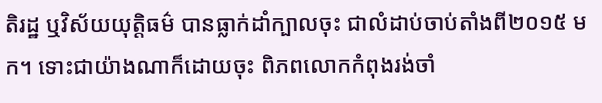តិរដ្ឋ ឬវិស័យយុត្តិធម៌ បានធ្លាក់ដាំក្បាលចុះ ជាលំដាប់ចាប់តាំងពី២០១៥ មក។ ទោះជាយ៉ាងណាក៏ដោយចុះ ពិភពលោកកំពុងរង់ចាំ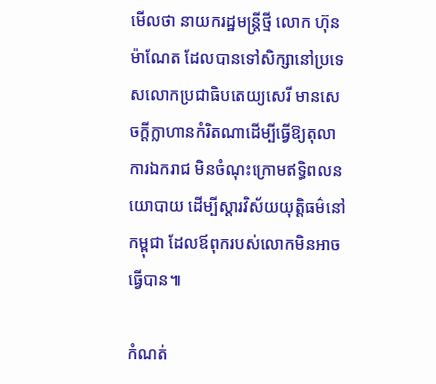មើលថា នាយករដ្ឋមន្ត្រីថ្មី លោក ហ៊ុន ម៉ាណែត ដែលបានទៅសិក្សានៅប្រទេសលោកប្រជាធិបតេយ្យសេរី មានសេចក្ដីក្លាហានកំរិតណាដើម្បីធ្វើឱ្យតុលាការឯករាជ មិនចំណុះក្រោមឥទ្ធិពលនយោបាយ ដើម្បីស្ដារវិស័យយុត្តិធម៌នៅកម្ពុជា ដែលឪពុករបស់លោកមិនអាចធ្វើបាន៕

កំណត់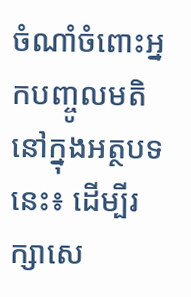ចំណាំចំពោះអ្នកបញ្ចូលមតិនៅក្នុងអត្ថបទនេះ៖ ដើម្បីរក្សាសេ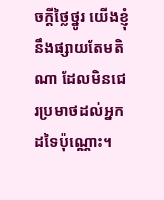ចក្ដីថ្លៃថ្នូរ យើងខ្ញុំនឹងផ្សាយតែមតិណា ដែលមិនជេរប្រមាថដល់អ្នកដទៃប៉ុណ្ណោះ។